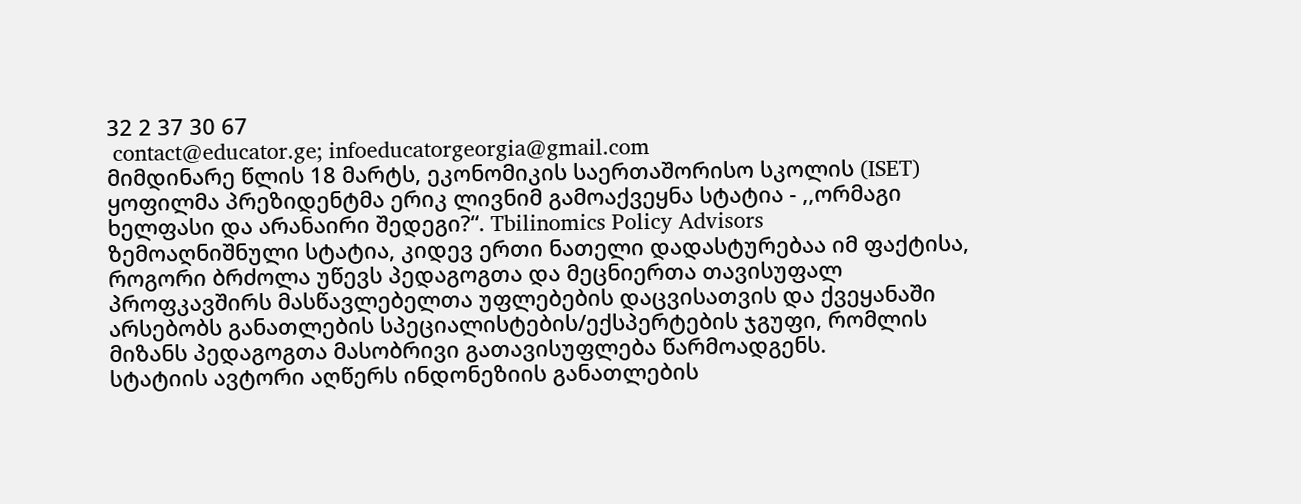32 2 37 30 67
 contact@educator.ge; infoeducatorgeorgia@gmail.com
მიმდინარე წლის 18 მარტს, ეკონომიკის საერთაშორისო სკოლის (ISET) ყოფილმა პრეზიდენტმა ერიკ ლივნიმ გამოაქვეყნა სტატია - ,,ორმაგი ხელფასი და არანაირი შედეგი?“. Tbilinomics Policy Advisors
ზემოაღნიშნული სტატია, კიდევ ერთი ნათელი დადასტურებაა იმ ფაქტისა, როგორი ბრძოლა უწევს პედაგოგთა და მეცნიერთა თავისუფალ პროფკავშირს მასწავლებელთა უფლებების დაცვისათვის და ქვეყანაში არსებობს განათლების სპეციალისტების/ექსპერტების ჯგუფი, რომლის მიზანს პედაგოგთა მასობრივი გათავისუფლება წარმოადგენს.
სტატიის ავტორი აღწერს ინდონეზიის განათლების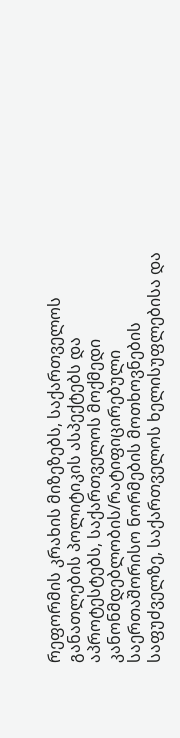რეფორმის კრახის მიზეზებს, საქართველოს განათლების პოლიტიკის ასპექტებს და აპროტესტებს, საქართველოს მოქმედი კანონმდებლობის/რატიფიცირებული საერთაშორისო ნორმების მოთხოვნების საფუძველზე, საქართველოს ხელისუფლებისა და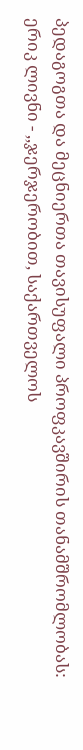პედაგოგთა და მეცნიერთა თავისუფალი პროფკავშირის თანამშრომლობას:
ერიკ ლივნი - ,,ჯერჯერობით, საქართველოს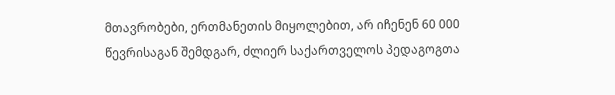მთავრობები, ერთმანეთის მიყოლებით, არ იჩენენ 60 000 წევრისაგან შემდგარ, ძლიერ საქართველოს პედაგოგთა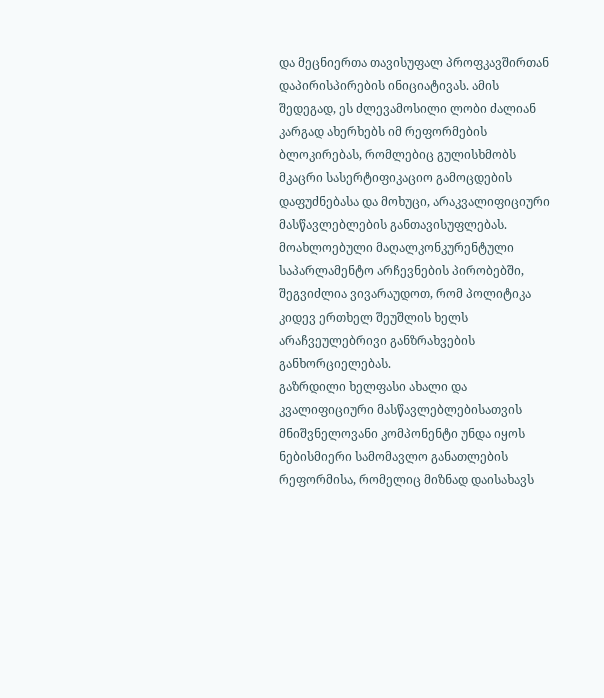და მეცნიერთა თავისუფალ პროფკავშირთან დაპირისპირების ინიციატივას. ამის შედეგად, ეს ძლევამოსილი ლობი ძალიან კარგად ახერხებს იმ რეფორმების ბლოკირებას, რომლებიც გულისხმობს მკაცრი სასერტიფიკაციო გამოცდების დაფუძნებასა და მოხუცი, არაკვალიფიციური მასწავლებლების განთავისუფლებას. მოახლოებული მაღალკონკურენტული საპარლამენტო არჩევნების პირობებში, შეგვიძლია ვივარაუდოთ, რომ პოლიტიკა კიდევ ერთხელ შეუშლის ხელს არაჩვეულებრივი განზრახვების განხორციელებას.
გაზრდილი ხელფასი ახალი და კვალიფიციური მასწავლებლებისათვის მნიშვნელოვანი კომპონენტი უნდა იყოს ნებისმიერი სამომავლო განათლების რეფორმისა, რომელიც მიზნად დაისახავს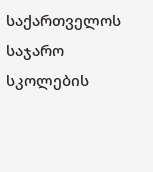საქართველოს საჯარო სკოლების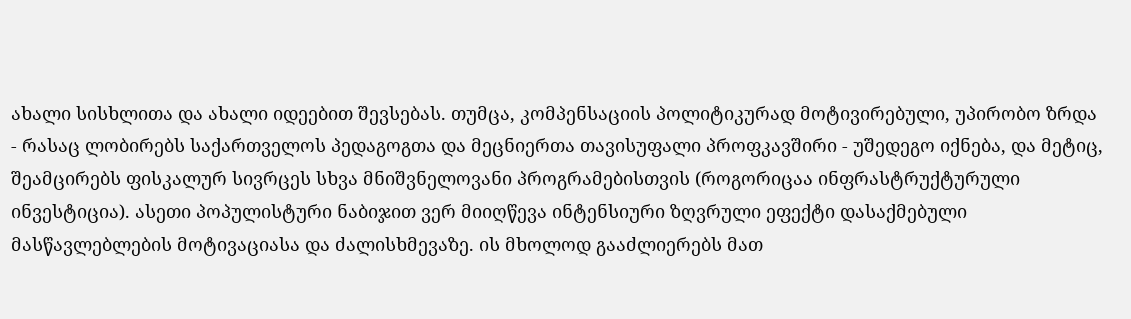ახალი სისხლითა და ახალი იდეებით შევსებას. თუმცა, კომპენსაციის პოლიტიკურად მოტივირებული, უპირობო ზრდა - რასაც ლობირებს საქართველოს პედაგოგთა და მეცნიერთა თავისუფალი პროფკავშირი - უშედეგო იქნება, და მეტიც, შეამცირებს ფისკალურ სივრცეს სხვა მნიშვნელოვანი პროგრამებისთვის (როგორიცაა ინფრასტრუქტურული ინვესტიცია). ასეთი პოპულისტური ნაბიჯით ვერ მიიღწევა ინტენსიური ზღვრული ეფექტი დასაქმებული მასწავლებლების მოტივაციასა და ძალისხმევაზე. ის მხოლოდ გააძლიერებს მათ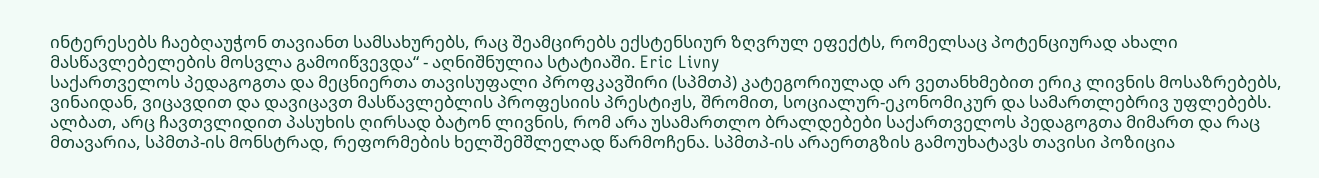ინტერესებს ჩაებღაუჭონ თავიანთ სამსახურებს, რაც შეამცირებს ექსტენსიურ ზღვრულ ეფექტს, რომელსაც პოტენციურად ახალი მასწავლებელების მოსვლა გამოიწვევდა“ - აღნიშნულია სტატიაში. Eric Livny
საქართველოს პედაგოგთა და მეცნიერთა თავისუფალი პროფკავშირი (სპმთპ) კატეგორიულად არ ვეთანხმებით ერიკ ლივნის მოსაზრებებს, ვინაიდან, ვიცავდით და დავიცავთ მასწავლებლის პროფესიის პრესტიჟს, შრომით, სოციალურ-ეკონომიკურ და სამართლებრივ უფლებებს. ალბათ, არც ჩავთვლიდით პასუხის ღირსად ბატონ ლივნის, რომ არა უსამართლო ბრალდებები საქართველოს პედაგოგთა მიმართ და რაც მთავარია, სპმთპ-ის მონსტრად, რეფორმების ხელშემშლელად წარმოჩენა. სპმთპ-ის არაერთგზის გამოუხატავს თავისი პოზიცია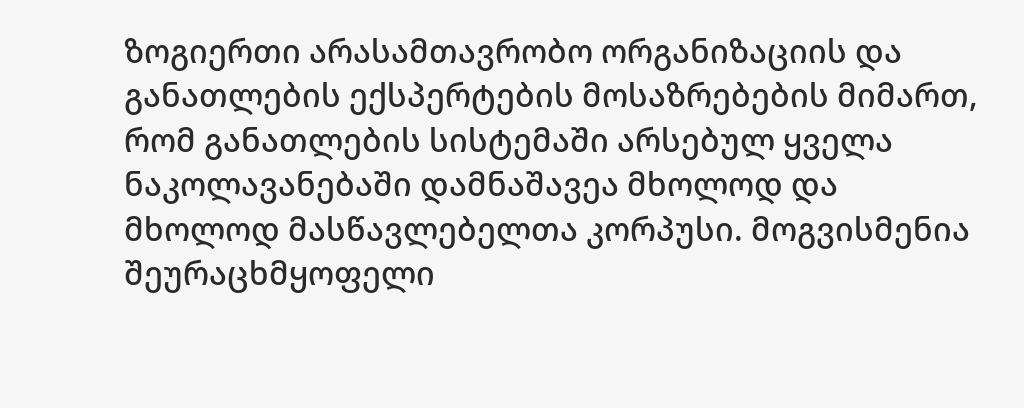ზოგიერთი არასამთავრობო ორგანიზაციის და განათლების ექსპერტების მოსაზრებების მიმართ, რომ განათლების სისტემაში არსებულ ყველა ნაკოლავანებაში დამნაშავეა მხოლოდ და მხოლოდ მასწავლებელთა კორპუსი. მოგვისმენია შეურაცხმყოფელი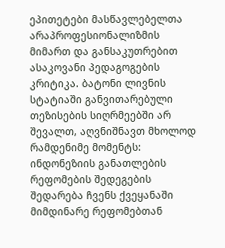ეპითეტები მასწავლებელთა არაპროფესიონალიზმის მიმართ და განსაკუთრებით ასაკოვანი პედაგოგების კრიტიკა. ბატონი ლივნის სტატიაში განვითარებული თეზისების სიღრმეებში არ შევალთ, აღვნიშნავთ მხოლოდ რამდენიმე მომენტს: ინდონეზიის განათლების რეფომების შედეგების შედარება ჩვენს ქვეყანაში მიმდინარე რეფომებთან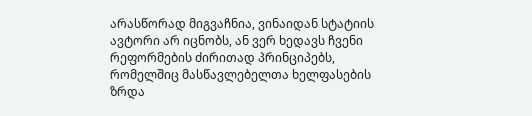არასწორად მიგვაჩნია, ვინაიდან სტატიის ავტორი არ იცნობს, ან ვერ ხედავს ჩვენი რეფორმების ძირითად პრინციპებს, რომელშიც მასწავლებელთა ხელფასების ზრდა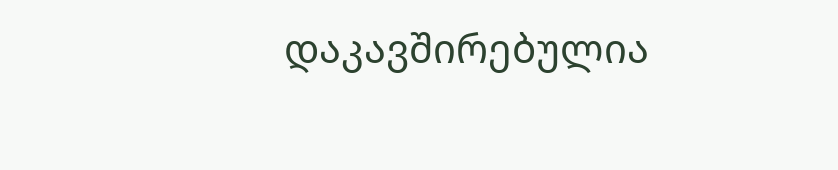დაკავშირებულია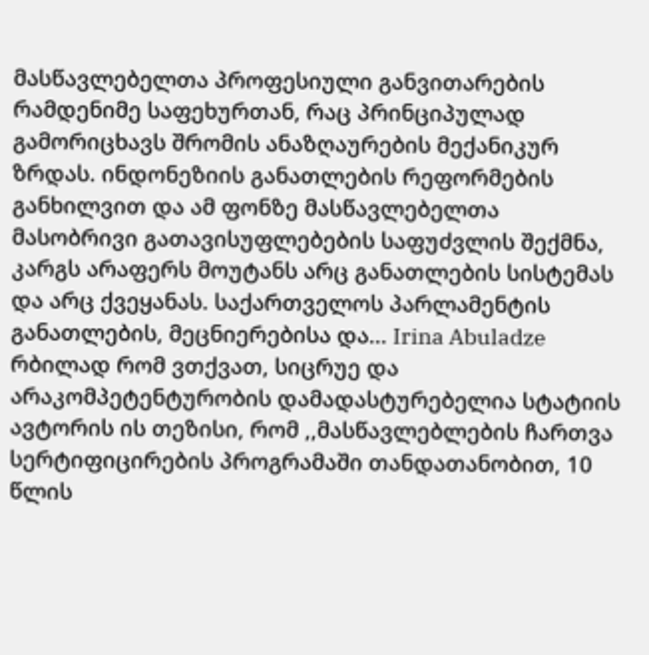მასწავლებელთა პროფესიული განვითარების რამდენიმე საფეხურთან, რაც პრინციპულად გამორიცხავს შრომის ანაზღაურების მექანიკურ ზრდას. ინდონეზიის განათლების რეფორმების განხილვით და ამ ფონზე მასწავლებელთა მასობრივი გათავისუფლებების საფუძვლის შექმნა, კარგს არაფერს მოუტანს არც განათლების სისტემას და არც ქვეყანას. საქართველოს პარლამენტის განათლების, მეცნიერებისა და... Irina Abuladze
რბილად რომ ვთქვათ, სიცრუე და არაკომპეტენტურობის დამადასტურებელია სტატიის ავტორის ის თეზისი, რომ ,,მასწავლებლების ჩართვა სერტიფიცირების პროგრამაში თანდათანობით, 10 წლის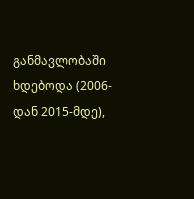განმავლობაში ხდებოდა (2006-დან 2015-მდე),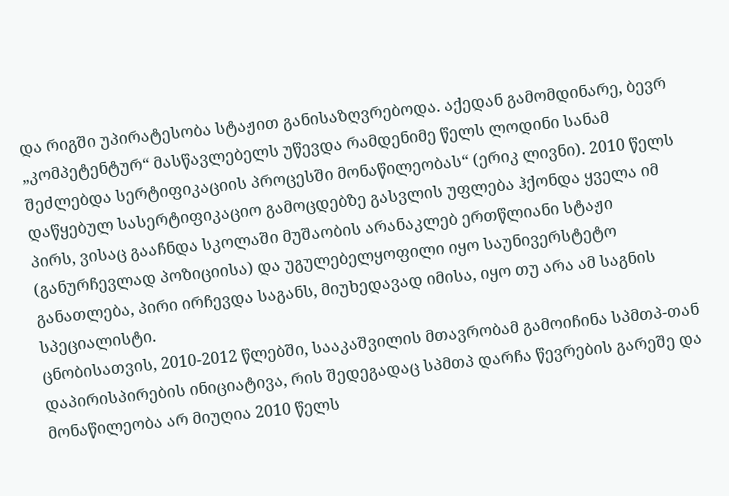და რიგში უპირატესობა სტაჟით განისაზღვრებოდა. აქედან გამომდინარე, ბევრ „კომპეტენტურ“ მასწავლებელს უწევდა რამდენიმე წელს ლოდინი სანამ შეძლებდა სერტიფიკაციის პროცესში მონაწილეობას“ (ერიკ ლივნი). 2010 წელს დაწყებულ სასერტიფიკაციო გამოცდებზე გასვლის უფლება ჰქონდა ყველა იმ პირს, ვისაც გააჩნდა სკოლაში მუშაობის არანაკლებ ერთწლიანი სტაჟი (განურჩევლად პოზიციისა) და უგულებელყოფილი იყო საუნივერსტეტო განათლება, პირი ირჩევდა საგანს, მიუხედავად იმისა, იყო თუ არა ამ საგნის სპეციალისტი.
ცნობისათვის, 2010-2012 წლებში, სააკაშვილის მთავრობამ გამოიჩინა სპმთპ-თან დაპირისპირების ინიციატივა, რის შედეგადაც სპმთპ დარჩა წევრების გარეშე და მონაწილეობა არ მიუღია 2010 წელს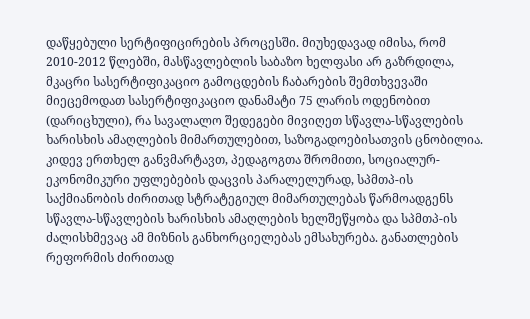დაწყებული სერტიფიცირების პროცესში. მიუხედავად იმისა, რომ 2010-2012 წლებში, მასწავლებლის საბაზო ხელფასი არ გაზრდილა, მკაცრი სასერტიფიკაციო გამოცდების ჩაბარების შემთხვევაში მიეცემოდათ სასერტიფიკაციო დანამატი 75 ლარის ოდენობით (დარიცხული), რა სავალალო შედეგები მივიღეთ სწავლა-სწავლების ხარისხის ამაღლების მიმართულებით, საზოგადოებისათვის ცნობილია.
კიდევ ერთხელ განვმარტავთ, პედაგოგთა შრომითი, სოციალურ-ეკონომიკური უფლებების დაცვის პარალელურად, სპმთპ-ის საქმიანობის ძირითად სტრატეგიულ მიმართულებას წარმოადგენს სწავლა-სწავლების ხარისხის ამაღლების ხელშეწყობა და სპმთპ-ის ძალისხმევაც ამ მიზნის განხორციელებას ემსახურება. განათლების რეფორმის ძირითად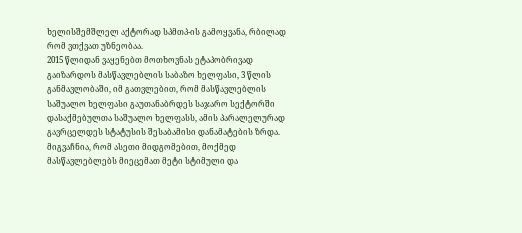ხელისშემშლელ აქტორად სპმთპ-ის გამოყვანა, რბილად რომ ვთქვათ უზნეობაა.
2015 წლიდან ვაყენებთ მოთხოვნას ეტაპობრივად გაიზარდოს მასწავლებლის საბაზო ხელფასი, 3 წლის განმავლობაში, იმ გათვლებით, რომ მასწავლებლის საშუალო ხელფასი გაუთანაბრდეს საჯარო სექტორში დასაქმებულთა საშუალო ხელფასს, ამის პარალელურად გავრცელდეს სტატუსის შესაბამისი დანამატების ზრდა. მიგვაჩნია, რომ ასეთი მიდგომებით, მოქმედ მასწავლებლებს მიეცემათ მეტი სტიმული და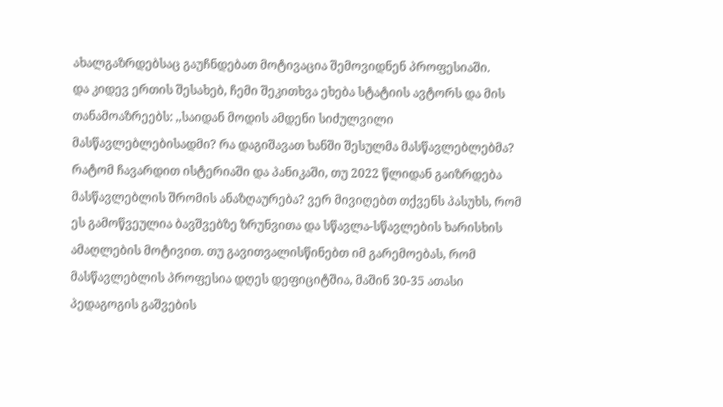ახალგაზრდებსაც გაუჩნდებათ მოტივაცია შემოვიდნენ პროფესიაში.
და კიდევ ერთის შესახებ, ჩემი შეკითხვა ეხება სტატიის ავტორს და მის თანამოაზრეებს: ,,საიდან მოდის ამდენი სიძულვილი მასწავლებლებისადმი? რა დაგიშავათ ხანში შესულმა მასწავლებლებმა? რატომ ჩავარდით ისტერიაში და პანიკაში, თუ 2022 წლიდან გაიზრდება მასწავლებლის შრომის ანაზღაურება? ვერ მივიღებთ თქვენს პასუხს, რომ ეს გამოწვეულია ბავშვებზე ზრუნვითა და სწავლა-სწავლების ხარისხის ამაღლების მოტივით. თუ გავითვალისწინებთ იმ გარემოებას, რომ მასწავლებლის პროფესია დღეს დეფიციტშია, მაშინ 30-35 ათასი პედაგოგის გაშვების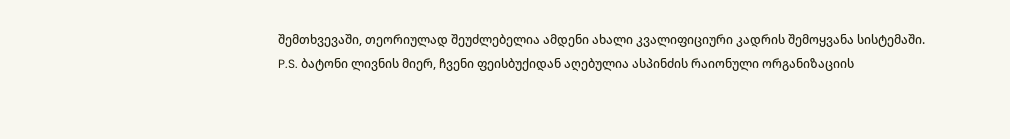შემთხვევაში, თეორიულად შეუძლებელია ამდენი ახალი კვალიფიციური კადრის შემოყვანა სისტემაში.
P.S. ბატონი ლივნის მიერ, ჩვენი ფეისბუქიდან აღებულია ასპინძის რაიონული ორგანიზაციის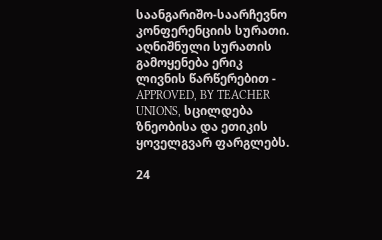საანგარიშო-საარჩევნო კონფერენციის სურათი. აღნიშნული სურათის გამოყენება ერიკ ლივნის წარწერებით - APPROVED, BY TEACHER UNIONS, სცილდება ზნეობისა და ეთიკის ყოველგვარ ფარგლებს.

24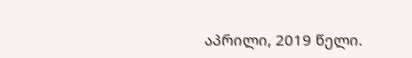აპრილი, 2019 წელი.